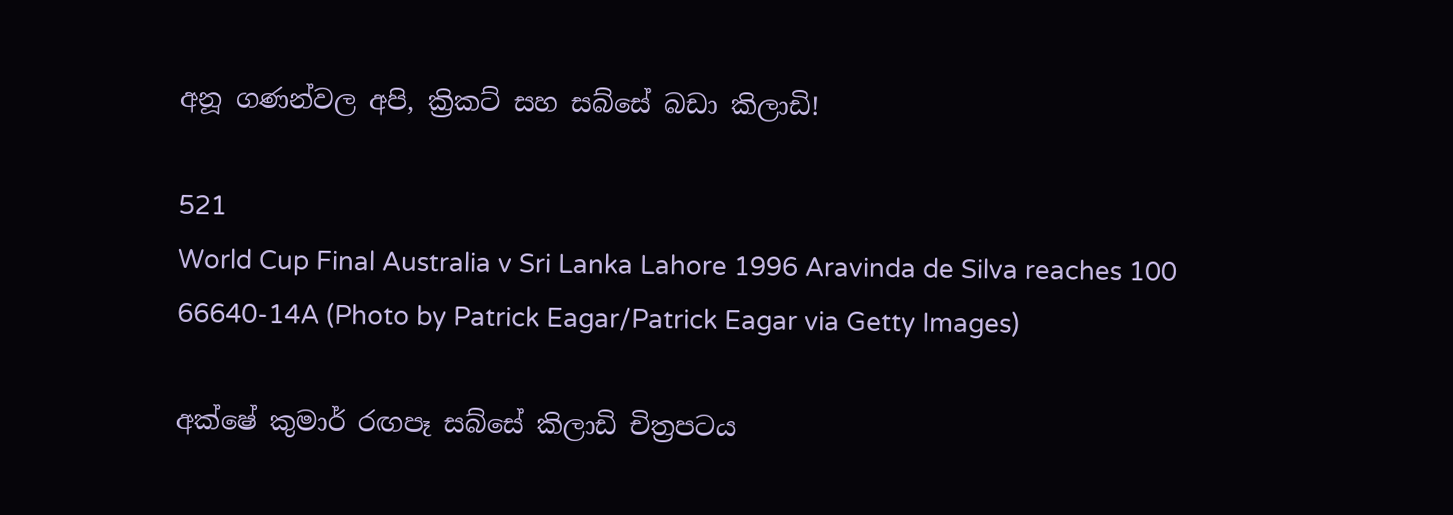අනූ ගණන්වල අපි, ක්‍රිකට් සහ සබ්සේ බඩා කිලාඩි!

521
World Cup Final Australia v Sri Lanka Lahore 1996 Aravinda de Silva reaches 100 66640-14A (Photo by Patrick Eagar/Patrick Eagar via Getty Images)

අක්ෂේ කුමාර් රඟපෑ සබ්සේ කිලාඩි චිත්‍රපටය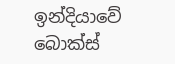ඉන්දියාවේ බොක්ස්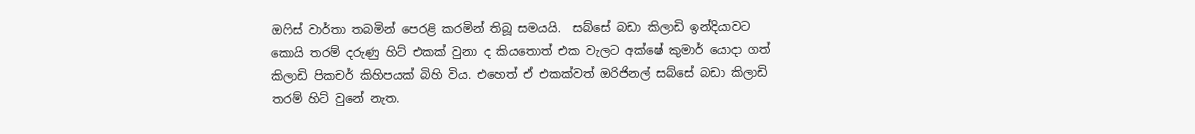ඔෆිස් වාර්තා තබමින් පෙරළි කරමින් තිබූ සමයයි.  සබ්සේ බඩා කිලාඩි ඉන්දියාවට කොයි තරම් දරුණු හිට් එකක් වුනා ද කියතොත් එක වැලට අක්ෂේ කුමාර් යොදා ගත් කිලාඩි පිකචර් කිහිපයක් බිහි විය. එහෙත් ඒ එකක්වත් ඔරිජිනල් සබ්සේ බඩා කිලාඩි තරම් හිට් වුනේ නැත.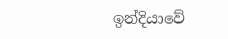ඉන්දියාවේ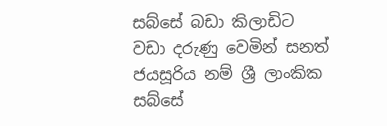සබ්සේ බඩා කිලාඩිට වඩා දරුණු වෙමින් සනත් ජයසූරිය නම් ශ්‍රී ලාංකික සබ්සේ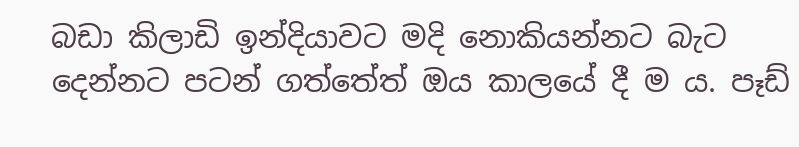බඩා කිලාඩි ඉන්දියාවට මදි නොකියන්නට බැට දෙන්නට පටන් ගත්තේත් ඔය කාලයේ දී ම ය. පෑඩ්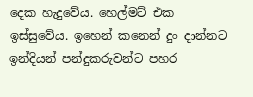දෙක හැදුවේය. හෙල්මට් එක ඉස්සුවේය. ඉහෙන් කනෙන් දුං දාන්නට ඉන්දියන් පන්දුකරුවන්ට පහර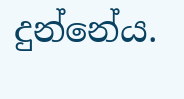දුන්නේය.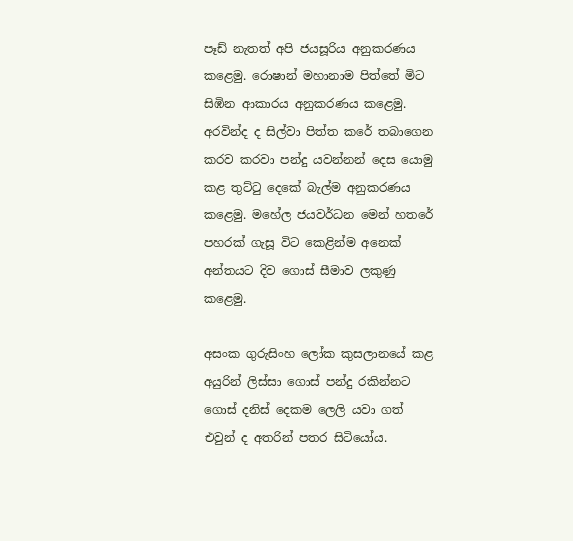පෑඩ් නැතත් අපි ජයසූරිය අනුකරණය කළෙමු. රොෂාන් මහානාම පිත්තේ මිට සිඹින ආකාරය අනුකරණය කළෙමු. අරවින්ද ද සිල්වා පිත්ත කරේ තබාගෙන කරව කරවා පන්දු යවන්නන් දෙස යොමු කළ තුට්ටු දෙකේ බැල්ම අනුකරණය කළෙමු. මහේල ජයවර්ධන මෙන් හතරේ පහරක් ගැසූ විට කෙළින්ම අනෙක් අන්තයට දිව ගොස් සීමාව ලකුණු කළෙමු.

අසංක ගුරුසිංහ ලෝක කුසලානයේ කළ අයුරින් ලිස්සා ගොස් පන්දු රකින්නට ගොස් දනිස් දෙකම ලෙලි යවා ගත් එවුන් ද අතරින් පතර සිටියෝය.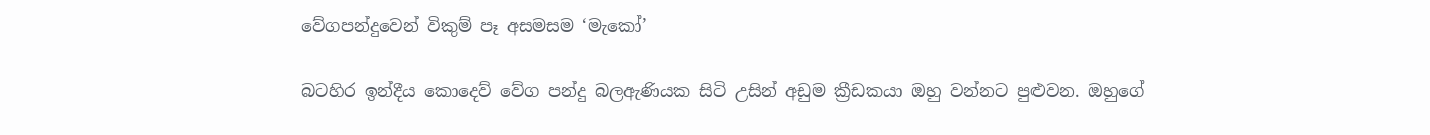වේගපන්දුවෙන් විකුම් පෑ අසමසම ‘මැකෝ’

බටහිර ඉන්දීය කොදෙව් වේග පන්දු බලඇණියක සිටි උසින් අඩුම ක්‍රීඩකයා ඔහු වන්නට පුළුවන. ඔහුගේ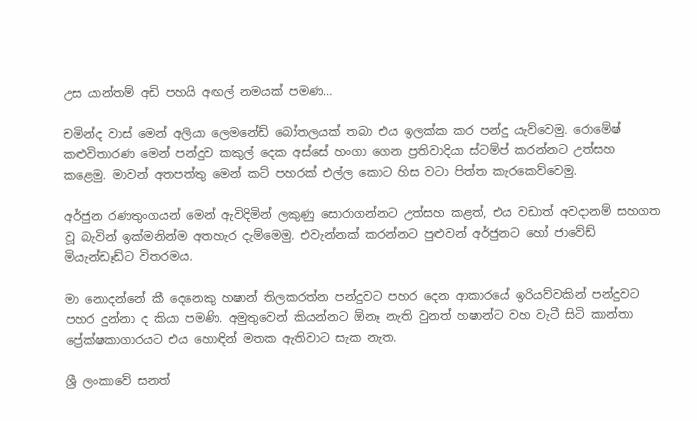උස යාන්තම් අඩි පහයි අඟල් නමයක් පමණ…

චමින්ද වාස් මෙන් අලියා ලෙමනේඩ් බෝතලයක් තබා එය ඉලක්ක කර පන්දු යැව්වෙමු. රොමේෂ් කළුවිතාරණ මෙන් පන්දුව කකුල් දෙක අස්සේ හංගා ගෙන ප්‍රතිවාදියා ස්ටම්ප් කරන්නට උත්සහ කළෙමු. මාවන් අතපත්තු මෙන් කට් පහරක් එල්ල කොට හිස වටා පිත්ත කැරකෙව්වෙමු.

අර්ජුන රණතුංගයන් මෙන් ඇවිදිමින් ලකුණු සොරාගන්නට උත්සහ කළත්, එය වඩාත් අවදානම් සහගත වූ බැවින් ඉක්මනින්ම අතහැර දැම්මෙමු. එවැන්නක් කරන්නට පුළුවන් අර්ජුනට හෝ ජාවේඩ් මියැන්ඩෑඩ්ට විතරමය.

මා නොදන්නේ කී දෙනෙකු හෂාන් තිලකරත්න පන්දුවට පහර දෙන ආකාරයේ ඉරියව්වකින් පන්දුවට පහර දුන්නා ද කියා පමණි. අමුතුවෙන් කියන්නට ඕනෑ නැති වුනත් හෂාන්ට වහ වැටී සිටි කාන්තා ප්‍රේක්ෂකාගාරයට එය හොඳින් මතක ඇතිවාට සැක නැත.

ශ්‍රී ලංකාවේ සනත්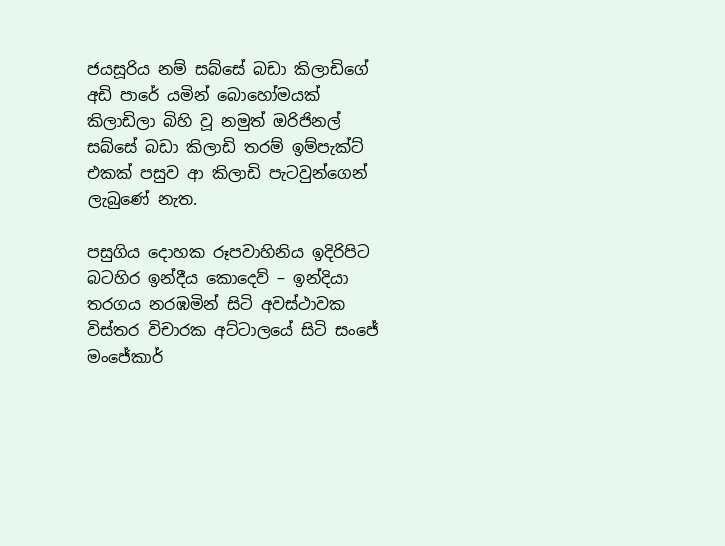ජයසූරිය නම් සබ්සේ බඩා කිලාඩිගේ අඩි පාරේ යමින් බොහෝමයක් කිලාඩිලා බිහි වූ නමුත් ඔරිජිනල් සබ්සේ බඩා කිලාඩි තරම් ඉම්පැක්‍ට් එකක් පසුව ආ කිලාඩි පැටවුන්ගෙන් ලැබුණේ නැත.

පසුගිය දොහක රූපවාහිනිය ඉදිරිපිට බටහිර ඉන්දීය කොදෙව් – ඉන්දියා තරගය නරඹමින් සිටි අවස්ථාවක විස්තර විචාරක අට්ටාලයේ සිටි සංජේ මංජේකාර්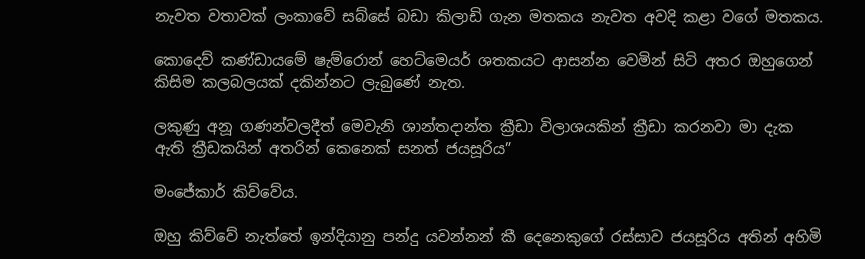නැවත වතාවක් ලංකාවේ සබ්සේ බඩා කිලාඩි ගැන මතකය නැවත අවදි කළා වගේ මතකය.

කොදෙව් කණ්ඩායමේ ෂැම්රොන් හෙට්මෙයර් ශතකයට ආසන්න වෙමින් සිටි අතර ඔහුගෙන් කිසිම කලබලයක් දකින්නට ලැබුණේ නැත.

ලකුණු අනූ ගණන්වලදීත් මෙවැනි ශාන්තදාන්ත ක්‍රීඩා විලාශයකින් ක්‍රීඩා කරනවා මා දැක ඇති ක්‍රීඩකයින් අතරින් කෙනෙක් සනත් ජයසූරිය”

මංජේකාර් කිව්වේය.

ඔහු කිව්වේ නැත්තේ ඉන්දියානු පන්දු යවන්නන් කී දෙනෙකුගේ රස්සාව ජයසූරිය අතින් අහිමි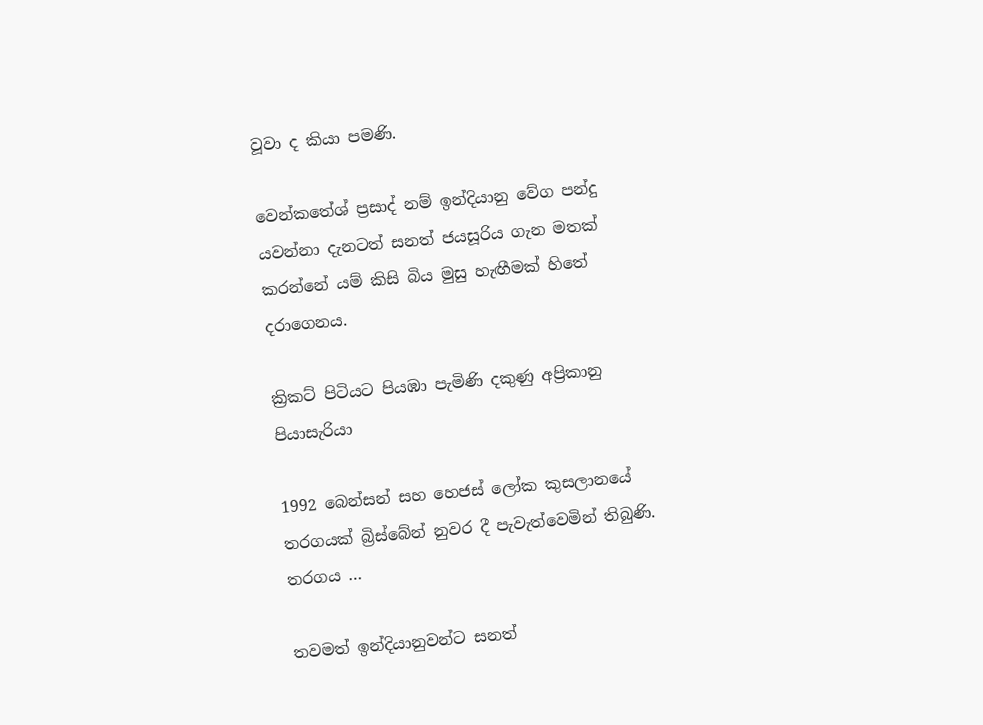වූවා ද කියා පමණි.

වෙන්කතේශ් ප්‍රසාද් නම් ඉන්දියානු වේග පන්දු යවන්නා දැනටත් සනත් ජයසූරිය ගැන මතක් කරන්නේ යම් කිසි බිය මුසු හැඟීමක් හිතේ දරාගෙනය.

ක්‍රිකට් පිටියට පියඹා පැමිණි දකුණු අප්‍රිකානු පියාසැරියා

1992 බෙන්සන් සහ හෙජස් ලෝක කුසලානයේ තරගයක් බ්‍රිස්බේන් නුවර දී පැවැත්වෙමින් තිබුණි. තරගය …

තවමත් ඉන්දියානුවන්ට සනත්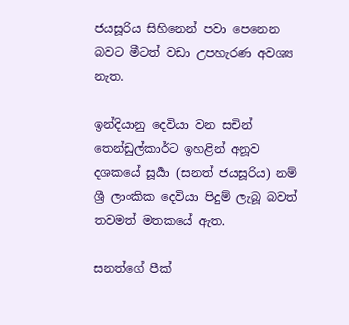ජයසූරිය සිහිනෙන් පවා පෙනෙන බවට මීටත් වඩා උපහැරණ අවශ්‍ය නැත.

ඉන්දියානු දෙවියා වන සචින් තෙන්ඩුල්කාර්ට ඉහළින් අනූව දශකයේ සූර්‍යා (සනත් ජයසූරිය) නම් ශ්‍රී ලාංකික දෙවියා පිදුම් ලැබූ බවත් තවමත් මතකයේ ඇත.

සනත්ගේ පීක්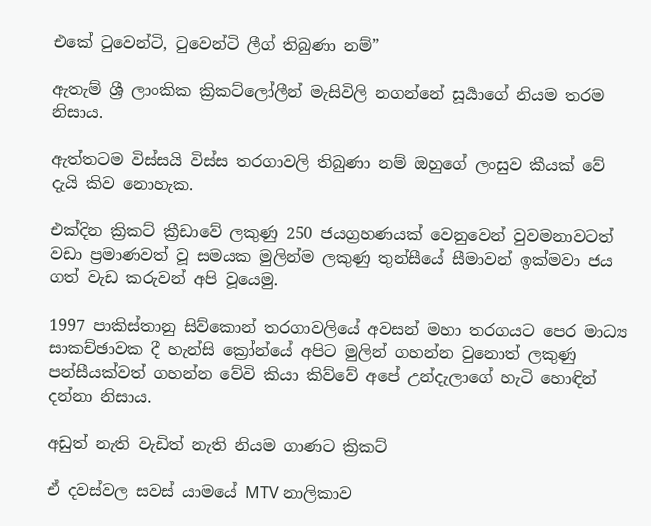එකේ ටුවෙන්ටි, ටුවෙන්ටි ලීග් තිබුණා නම්”

ඇතැම් ශ්‍රී ලාංකික ක්‍රිකට්ලෝලීන් මැසිවිලි නගන්නේ සූර්‍යාගේ නියම තරම නිසාය.

ඇත්තටම විස්සයි විස්ස තරගාවලි තිබුණා නම් ඔහුගේ ලංසුව කීයක් වේ දැයි කිව නොහැක.

එක්දින ක්‍රිකට් ක්‍රීඩාවේ ලකුණු 250 ජයග්‍රහණයක් වෙනුවෙන් වුවමනාවටත් වඩා ප්‍රමාණවත් වූ සමයක මුලින්ම ලකුණු තුන්සීයේ සීමාවන් ඉක්මවා ජය ගත් වැඩ කරුවන් අපි වූයෙමු.

1997 පාකිස්තානු සිව්කොන් තරගාවලියේ අවසන් මහා තරගයට පෙර මාධ්‍ය සාකච්ඡාවක දී හැන්සි ක්‍රෝන්යේ අපිට මුලින් ගහන්න වුනොත් ලකුණු පන්සීයක්වත් ගහන්න වේවි කියා කිව්වේ අපේ උන්දැලාගේ හැටි හොඳින් දන්නා නිසාය.

අඩුත් නැති වැඩිත් නැති නියම ගාණට ක්‍රිකට්

ඒ දවස්වල සවස් යාමයේ MTV නාලිකාව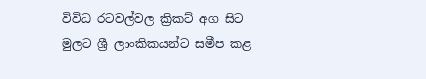විවිධ රටවල්වල ක්‍රිකට් අග සිට මුලට ශ්‍රී ලාංකිකයන්ට සමීප කළ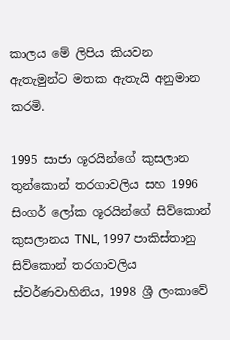කාලය මේ ලිපිය කියවන ඇතැමුන්ට මතක ඇතැයි අනුමාන කරමි.

1995 සාජා ශූරයින්ගේ කුසලාන තුන්කොන් තරගාවලිය සහ 1996 සිංගර් ලෝක ශූරයින්ගේ සිව්කොන් කුසලානය TNL, 1997 පාකිස්තානු සිව්කොන් තරගාවලිය ස්වර්ණවාහිනිය, 1998 ශ්‍රී ලංකාවේ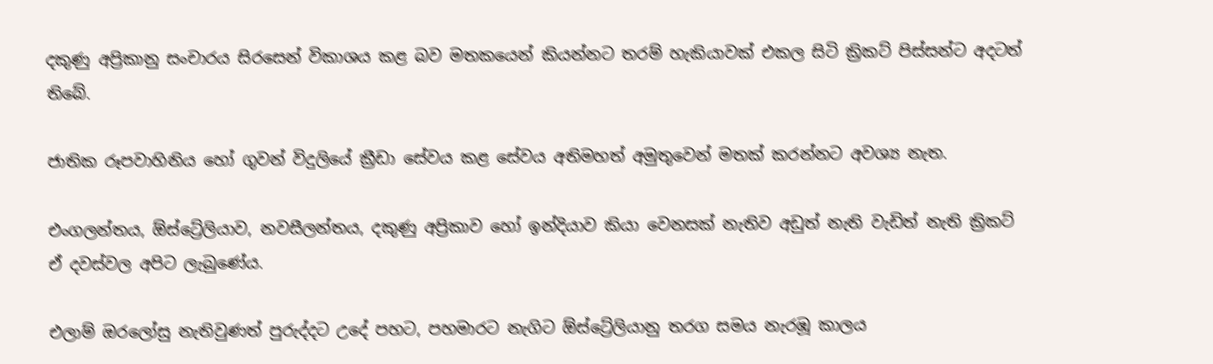දකුණු අප්‍රිකානු සංචාරය සිරසෙන් විකාශය කළ බව මතකයෙන් කියන්නට තරම් හැකියාවක් එකල සිටි ක්‍රිකට් පිස්සන්ට අදටත් තිබේ.

ජාතික රූපවාහිනිය හෝ ගුවන් විදුලියේ ක්‍රීඩා සේවය කළ සේවය අතිමහත් අමුතුවෙන් මතක් කරන්නට අවශ්‍ය නැත.

එංගලන්තය, ඕස්ට්‍රේලියාව, නවසීලන්තය, දකුණු අප්‍රිකාව හෝ ඉන්දියාව කියා වෙනසක් නැතිව අඩුත් නැති වැඩිත් නැති ක්‍රිකට් ඒ දවස්වල අපිට ලැබුණේය.

එලාම් ඔරලෝසු නැතිවුණත් පුරුද්දට උදේ පහට, පහමාරට නැගිට ඕස්ට්‍රේලියානු තරග සමය නැරඹූ කාලය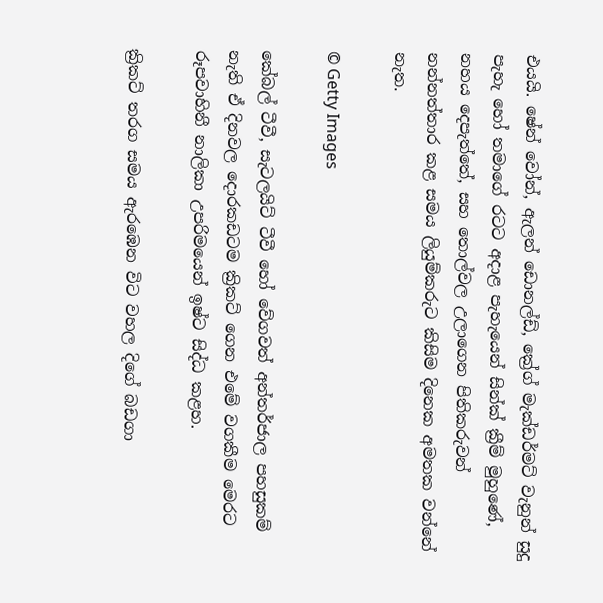එයයි. ෂේන් වෝන්, ඇලන් ඩොනල්ඩ්, ක්‍රේග් මැක්ඩර්මට් වැනුන් සුදු පැහැ හෝ තමාගේ රටට අදාළ පැහැයෙන් සින්ක් ක්‍රීම් මුහුණේ, නහය දෙපැත්තේ, සහ තොල්වල උලාගෙන පිතිකරුවන් නන්නත්තාර කළ සමය ලියුම්කරුට කිසිම දිනෙක අමතක වන්නේ නැත.

© Getty Images

කේබල් ටීවී, සැටලයිට් ටීවී හෝ වේගවත් අන්තර්ජාල පහසුකම් නැති ඒ දිනවල දොරකඩටම ක්‍රිකට් ගෙන එමේ වගකීම මෙරට රූපවාහිනී නාලිකා උපරිමයෙන් ඉෂ්ට සිද්ධ කළහ.

ක්‍රිකට් තරග සමය ඇරඹෙන විට වහල දිගේ බඩගා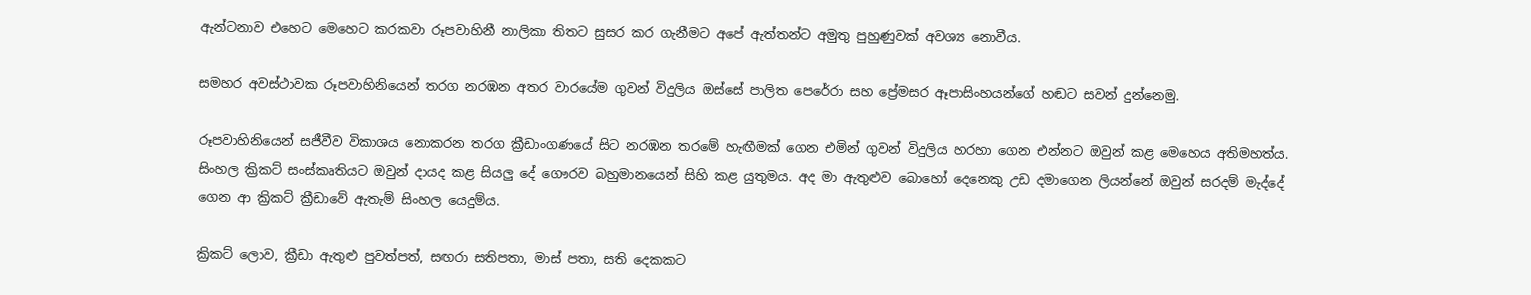ඇන්ටනාව එහෙට මෙහෙට කරකවා රූපවාහිනී නාලිකා තිතට සුසර කර ගැනීමට අපේ ඇත්තන්ට අමුතු පුහුණුවක් අවශ්‍ය නොවීය.

සමහර අවස්ථාවක රූපවාහිනියෙන් තරග නරඹන අතර වාරයේම ගුවන් විදුලිය ඔස්සේ පාලිත පෙරේරා සහ ප්‍රේමසර ඈපාසිංහයන්ගේ හඬට සවන් දුන්නෙමු.

රූපවාහිනියෙන් සජීවීව විකාශය නොකරන තරග ක්‍රීඩාංගණයේ සිට නරඹන තරමේ හැඟීමක් ගෙන එමින් ගුවන් විදුලිය හරහා ගෙන එන්නට ඔවුන් කළ මෙහෙය අතිමහත්ය. සිංහල ක්‍රිකට් සංස්කෘතියට ඔවුන් දායද කළ සියලු දේ ගෞරව බහුමානයෙන් සිහි කළ යුතුමය. අද මා ඇතුළුව බොහෝ දෙනෙකු උඩ දමාගෙන ලියන්නේ ඔවුන් සරදම් මැද්දේ ගෙන ආ ක්‍රිකට් ක්‍රීඩාවේ ඇතැම් සිංහල යෙදුම්ය.

ක්‍රිකට් ලොව, ක්‍රීඩා ඇතුළු පුවත්පත්, සඟරා සතිපතා, මාස් පතා, සති දෙකකට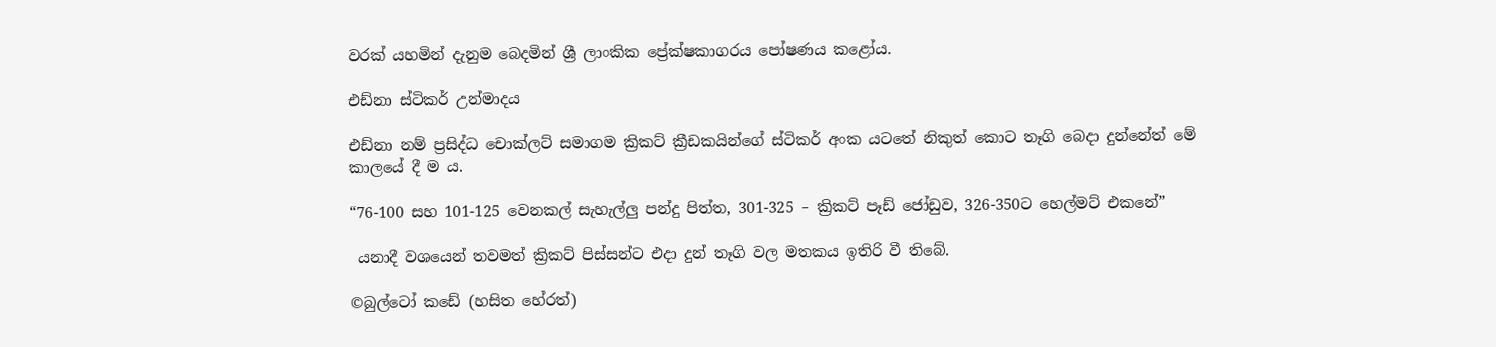වරක් යහමින් දැනුම බෙදමින් ශ්‍රී ලාංකික ප්‍රේක්ෂකාගරය පෝෂණය කළෝය.

එඩ්නා ස්ටිකර් උන්මාදය

එඩ්නා නම් ප්‍රසිද්ධ චොක්ලට් සමාගම ක්‍රිකට් ක්‍රීඩකයින්ගේ ස්ටිකර් අංක යටතේ නිකුත් කොට තෑගි බෙදා දුන්නේත් මේ කාලයේ දී ම ය.

“76-100 සහ 101-125 වෙනකල් සැහැල්ලු පන්දු පිත්ත, 301-325 – ක්‍රිකට් පෑඩ් ජෝඩුව, 326-350ට හෙල්මට් එකනේ”

 යනාදී වශයෙන් තවමත් ක්‍රිකට් පිස්සන්ට එදා දුන් තෑගි වල මතකය ඉතිරි වී තිබේ.

©බුල්ටෝ කඩේ (හසිත හේරත්)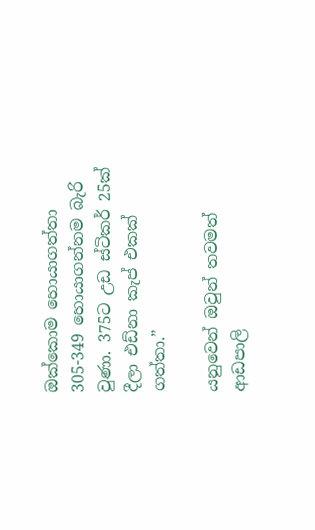ඔක්කොම හොයාගත්තා 305-349 හොයාගන්නම බැරි වුණා. 375ට උඩ ස්ටිකර් 25ක් දීලා එඩ්නා කැප් එකක් ගත්තා.”

යනුවෙන් ඔවුන් තවමත් ආඩපාලි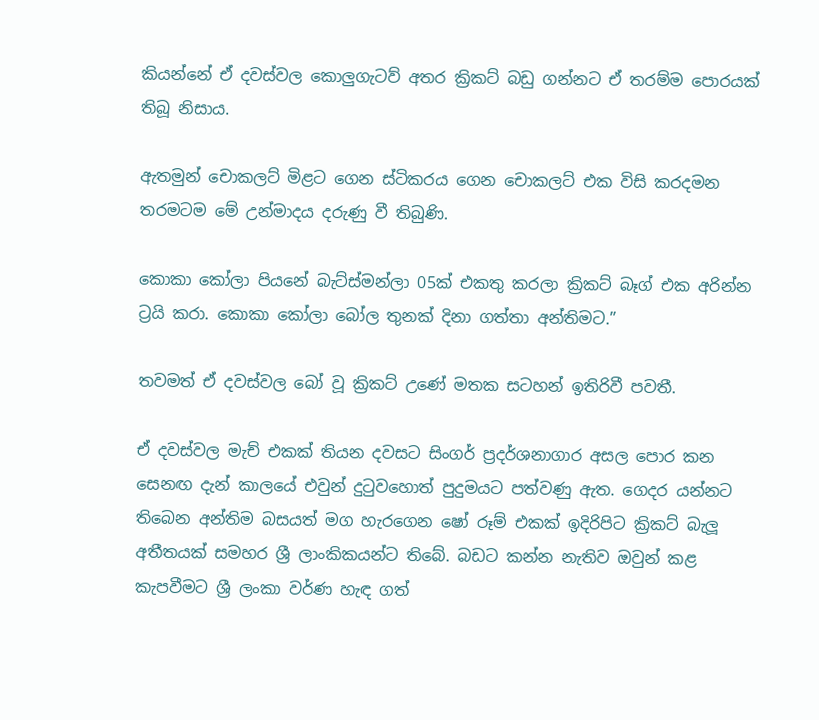කියන්නේ ඒ දවස්වල කොලුගැටව් අතර ක්‍රිකට් බඩු ගන්නට ඒ තරම්ම පොරයක් තිබූ නිසාය.

ඇතමුන් චොකලට් මිළට ගෙන ස්ටිකරය ගෙන චොකලට් එක විසි කරදමන තරමටම මේ උන්මාදය දරුණු වී තිබුණි.

කොකා කෝලා පියනේ බැට්ස්මන්ලා 05ක් එකතු කරලා ක්‍රිකට් බෑග් එක අරින්න ට්‍රයි කරා. කොකා කෝලා බෝල තුනක් දිනා ගත්තා අන්තිමට.”

තවමත් ඒ දවස්වල බෝ වූ ක්‍රිකට් උණේ මතක සටහන් ඉතිරිවී පවතී.

ඒ දවස්වල මැච් එකක් තියන දවසට සිංගර් ප්‍රදර්ශනාගාර අසල පොර කන සෙනඟ දැන් කාලයේ එවුන් දුටුවහොත් පුදුමයට පත්වණු ඇත. ගෙදර යන්නට තිබෙන අන්තිම බසයත් මග හැරගෙන ෂෝ රූම් එකක් ඉදිරිපිට ක්‍රිකට් බැලූ අතීතයක් සමහර ශ්‍රී ලාංකිකයන්ට තිබේ. බඩට කන්න නැතිව ඔවුන් කළ කැපවීමට ශ්‍රී ලංකා වර්ණ හැඳ ගත්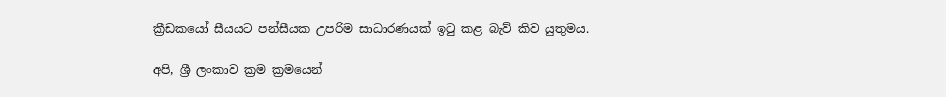ක්‍රීඩකයෝ සීයයට පන්සීයක උපරිම සාධාරණයක් ඉටු කළ බැව් කිව යුතුමය.

අපි, ශ්‍රී ලංකාව ක්‍රම ක්‍රමයෙන්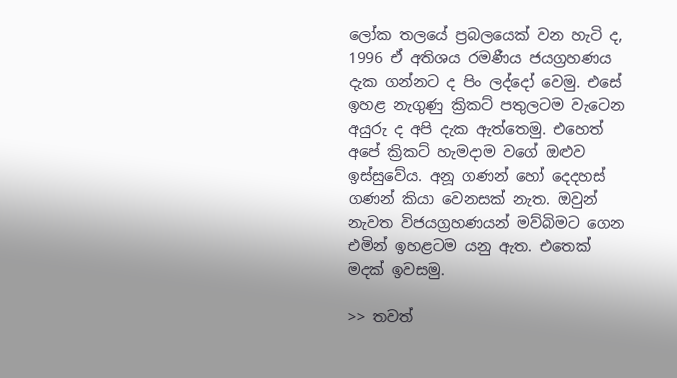ලෝක තලයේ ප්‍රබලයෙක් වන හැටි ද, 1996 ඒ අතිශය රමණීය ජයග්‍රහණය දැක ගන්නට ද පිං ලද්දෝ වෙමු. එසේ ඉහළ නැගුණු ක්‍රිකට් පතුලටම වැටෙන අයුරු ද අපි දැක ඇත්තෙමු. එහෙත් අපේ ක්‍රිකට් හැමදාම වගේ ඔළුව ඉස්සුවේය. අනූ ගණන් හෝ දෙදහස් ගණන් කියා වෙනසක් නැත. ඔවුන් නැවත විජයග්‍රහණයන් මව්බිමට ගෙන එමින් ඉහළටම යනු ඇත. එතෙක් මදක් ඉවසමු.

>> තවත්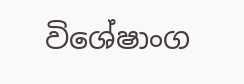විශේෂාංග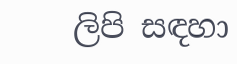ලිපි සඳහා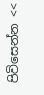පිවිසෙන්න <<